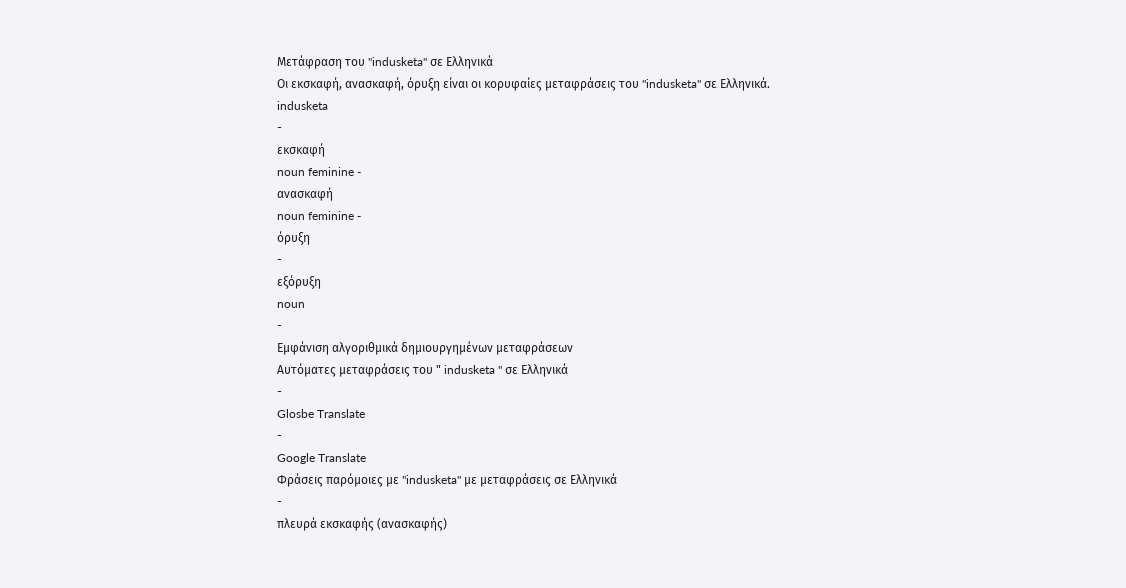Μετάφραση του "indusketa" σε Ελληνικά
Οι εκσκαφή, ανασκαφή, όρυξη είναι οι κορυφαίες μεταφράσεις του "indusketa" σε Ελληνικά.
indusketa
-
εκσκαφή
noun feminine -
ανασκαφή
noun feminine -
όρυξη
-
εξόρυξη
noun
-
Εμφάνιση αλγοριθμικά δημιουργημένων μεταφράσεων
Αυτόματες μεταφράσεις του " indusketa " σε Ελληνικά
-
Glosbe Translate
-
Google Translate
Φράσεις παρόμοιες με "indusketa" με μεταφράσεις σε Ελληνικά
-
πλευρά εκσκαφής (ανασκαφής)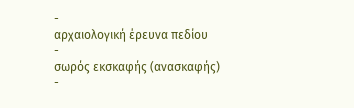-
αρχαιολογική έρευνα πεδίου
-
σωρός εκσκαφής (ανασκαφής)
-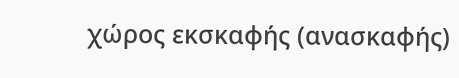χώρος εκσκαφής (ανασκαφής)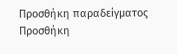Προσθήκη παραδείγματος
Προσθήκη